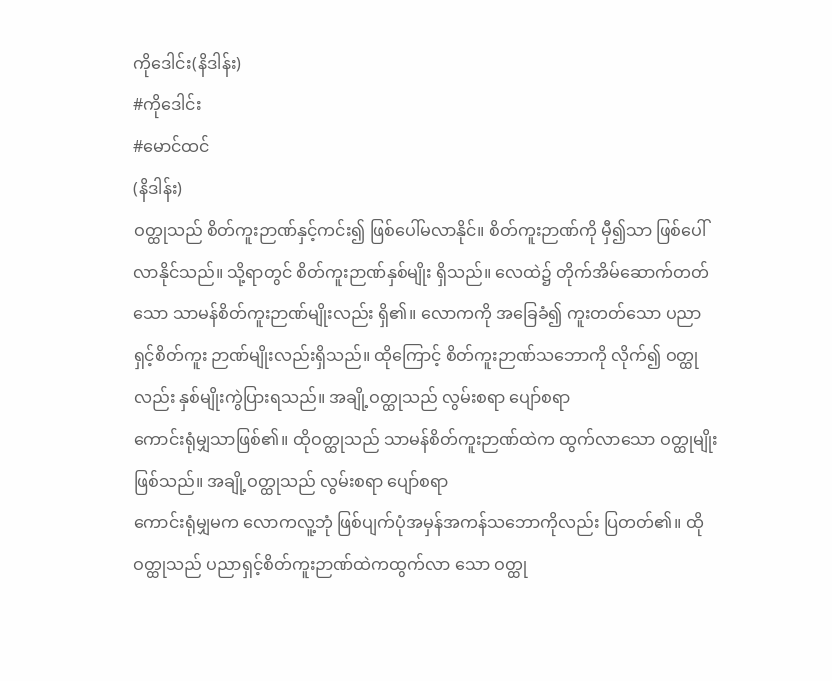ကိုဒေါင်း(နိဒါန်း)
#ကိုဒေါင်း
#မောင်ထင်
(နိဒါန်း)
ဝတ္ထုသည် စိတ်ကူးဉာဏ်နှင့်ကင်း၍ ဖြစ်ပေါ်မလာနိုင်။ စိတ်ကူးဉာဏ်ကို မှီ၍သာ ဖြစ်ပေါ်လာနိုင်သည်။ သို့ရာတွင် စိတ်ကူးဉာဏ်နှစ်မျိုး ရှိသည်။ လေထဲ၌ တိုက်အိမ်ဆောက်တတ်သော သာမန်စိတ်ကူးဉာဏ်မျိုးလည်း ရှိ၏။ လောကကို အခြေခံ၍ ကူးတတ်သော ပညာရှင့်စိတ်ကူး ဉာဏ်မျိုးလည်းရှိသည်။ ထိုကြောင့် စိတ်ကူးဉာဏ်သဘောကို လိုက်၍ ဝတ္ထုလည်း နှစ်မျိုးကွဲပြားရသည်။ အချို့ဝတ္ထုသည် လွမ်းစရာ ပျော်စရာ
ကောင်းရုံမျှသာဖြစ်၏။ ထိုဝတ္ထုသည် သာမန်စိတ်ကူးဉာဏ်ထဲက ထွက်လာသော ဝတ္ထုမျိုးဖြစ်သည်။ အချို့ဝတ္ထုသည် လွမ်းစရာ ပျော်စရာ
ကောင်းရုံမျှမက လောကလူ့ဘုံ ဖြစ်ပျက်ပုံအမှန်အကန်သဘောကိုလည်း ပြတတ်၏။ ထိုဝတ္ထုသည် ပညာရှင့်စိတ်ကူးဉာဏ်ထဲကထွက်လာ သော ဝတ္ထု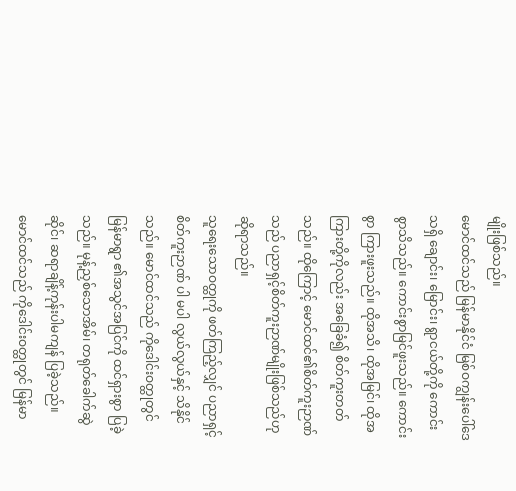မျိုးဖြစ်သည်။
မောင်ထင်သည် မြန်မာနိုင်ငံ မြစ်ဝကျွန်းပေါ်ဒေသရှိ ချောင်း၊ မြောင်း၊ ရွာငယ်တို့ကို ကောင်းစွာသိသည်။ ကောင်းစွာမြင်ဖူးသည်။ ကောင်းစွာ ကြားဖူးသည်။ ထိုအသိ၊ ထိုအမြင်၊ ထိုအကြားတို့ကိုလည်း အခြေခံ၍ စိတ်ကူးတတ်သည်။ ထိုကြောင့် မောင်ထင်၏စိတ်ကူးဉာဏ်သည် ပညာရှင့်စိတ်ကူးဉာဏ်မျိုးဖြစ်သည်ဟု ဆိုရာသည်။
သူရေးသောဝတ္ထုကို ဖတ်ကြည့်လျှင် ပညာရှင့်စိတ်ကူးဉာဏ် ပါ မပါ လွယ်လွယ်နှင့် သိနိုင်သည်။ မောင်ထင်သည် ကိုဒေါင်းဝတ္ထုတွင် မြန်မာရွာ ၏အသွင်အပြင်ကို ထင်ရှားစွာ ပြခဲ့သည်။ မုန့်ညှစ်သောအိမ်၊ တရုတ်ခေါက်ဆွဲဆိုင်၊ ဆရာချိန့်ကုန်းပါမကျန် ပြခဲ့သည်။ မောင်ထင်သည် ကိုဒေါင်းဝတ္ထုတွင် မြန်မာ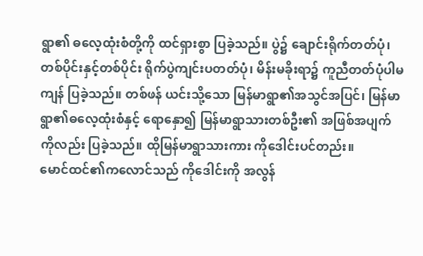ရွာ၏ ဓလေ့ထုံးစံတို့ကို ထင်ရှားစွာ ပြခဲ့သည်။ ပွဲ၌ ချောင်းရိုက်တတ်ပုံ၊ တစ်ပိုင်းနှင့်တစ်ပိုင်း ရိုက်ပွဲကျင်းပတတ်ပုံ၊ မိန်းမခိုးရာ၌ ကူညီတတ်ပုံပါမကျန် ပြခဲ့သည်။ တစ်ဖန် ယင်းသို့သော မြန်မာရွာ၏အသွင်အပြင်၊ မြန်မာရွာ၏ဓလေ့ထုံးစံနှင့် ရောနှော၍ မြန်မာရွာသားတစ်ဦး၏ အဖြစ်အပျက်ကိုလည်း ပြခဲ့သည်။ ထိုမြန်မာရွာသားကား ကိုဒေါင်းပင်တည်း။
မောင်ထင်၏ကလောင်သည် ကိုဒေါင်းကို အလွန်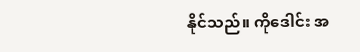နိုင်သည်။ ကိုဒေါင်း အ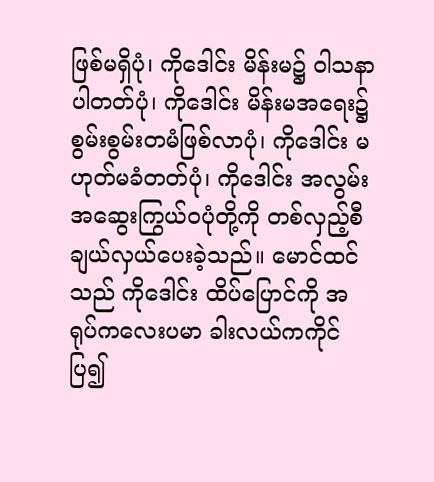ဖြစ်မရှိပုံ၊ ကိုဒေါင်း မိန်းမ၌ ဝါသနာပါတတ်ပုံ၊ ကိုဒေါင်း မိန်းမအရေး၌ စွမ်းစွမ်းတမံဖြစ်လာပုံ၊ ကိုဒေါင်း မဟုတ်မခံတတ်ပုံ၊ ကိုဒေါင်း အလွမ်းအဆွေးကြွယ်ဝပုံတို့ကို တစ်လှည့်စီ ချယ်လှယ်ပေးခဲ့သည်။ မောင်ထင်သည် ကိုဒေါင်း ထိပ်ပြောင်ကို အရုပ်ကလေးပမာ ခါးလယ်ကကိုင်ပြ၍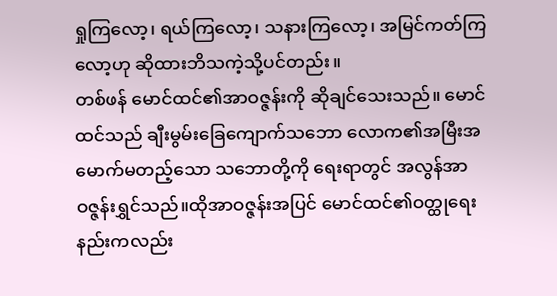ရှုကြလော့၊ ရယ်ကြလော့၊ သနားကြလော့၊ အမြင်ကတ်ကြလော့ဟု ဆိုထားဘိသကဲ့သို့ပင်တည်း။
တစ်ဖန် မောင်ထင်၏အာဝဇ္ဇန်းကို ဆိုချင်သေးသည်။ မောင်ထင်သည် ချီးမွမ်းခြေကျောက်သဘော လောက၏အမြီးအမောက်မတည့်သော သဘောတို့ကို ရေးရာတွင် အလွန်အာဝဇ္ဇန်းရွှင်သည်။ထိုအာဝဇ္ဇန်းအပြင် မောင်ထင်၏ဝတ္ထုရေးနည်းကလည်း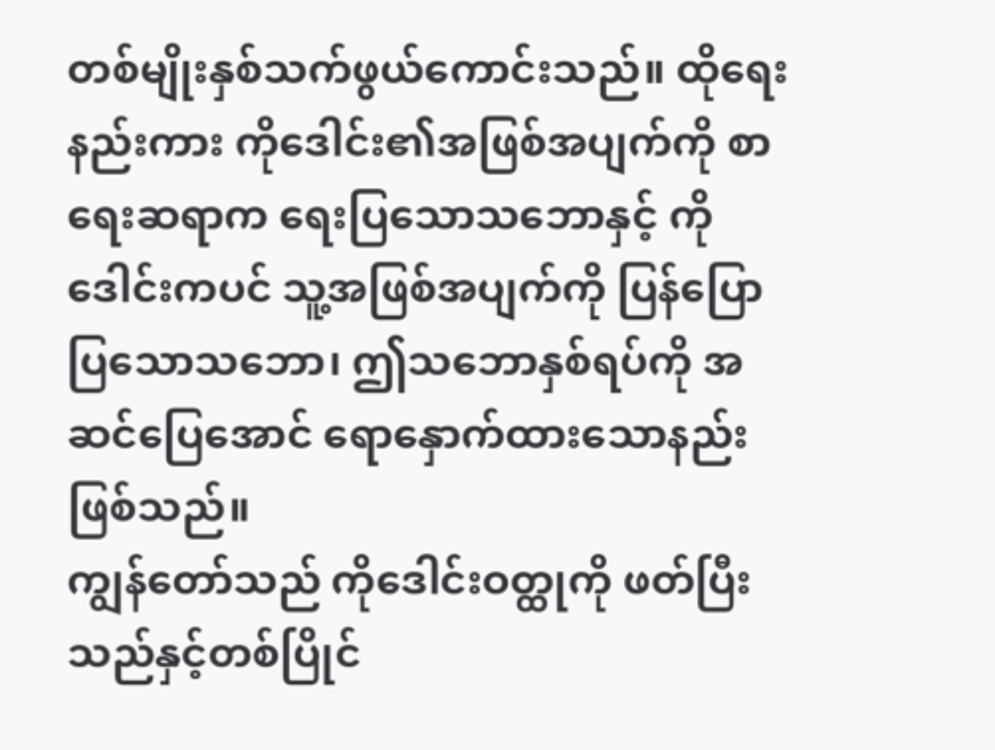တစ်မျိုးနှစ်သက်ဖွယ်ကောင်းသည်။ ထိုရေးနည်းကား ကိုဒေါင်း၏အဖြစ်အပျက်ကို စာရေးဆရာက ရေးပြသောသဘောနှင့် ကိုဒေါင်းကပင် သူ့အဖြစ်အပျက်ကို ပြန်ပြောပြသောသဘော၊ ဤသဘောနှစ်ရပ်ကို အဆင်ပြေအောင် ရောနှောက်ထားသောနည်း ဖြစ်သည်။
ကျွန်တော်သည် ကိုဒေါင်းဝတ္ထုကို ဖတ်ပြီးသည်နှင့်တစ်ပြိုင်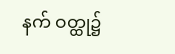နက် ဝတ္ထု၌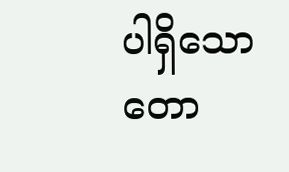ပါရှိသော တော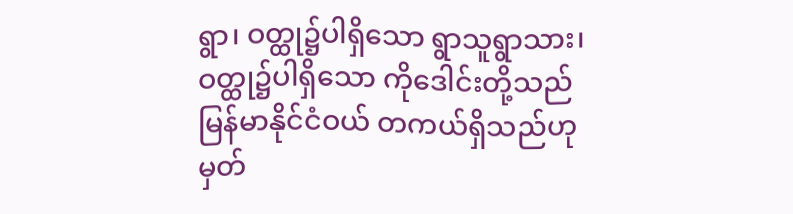ရွာ၊ ဝတ္ထု၌ပါရှိသော ရွာသူရွာသား၊ ဝတ္ထု၌ပါရှိသော ကိုဒေါင်းတို့သည် မြန်မာနိုင်ငံဝယ် တကယ်ရှိသည်ဟု မှတ်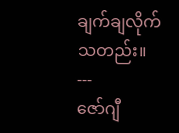ချက်ချလိုက်သတည်း။
---
ဇော်ဂျီ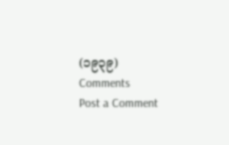(၁၉၃၉)
Comments
Post a Comment